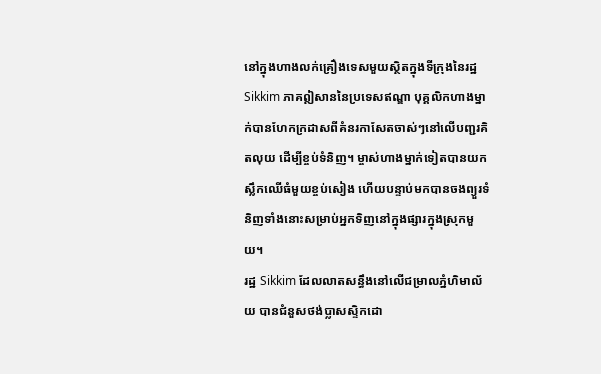នៅក្នុងហាងលក់គ្រឿងទេសមួយស្ថិតក្នុងទីក្រុងនៃរដ្ឋ Sikkim ភាគឦសាននៃប្រទេសឥណ្ឌា បុគ្គលិកហាងម្នាក់បានហែកក្រដាសពីគំនរកាសែតចាស់ៗនៅលើបញ្ជរគិតលុយ ដើម្បីខ្ចប់ទំនិញ។ ម្ចាស់ហាងម្នាក់ទៀតបានយកស្លឹកឈើធំមួយខ្ចប់សៀង ហើយបន្ទាប់មកបានចងព្យួរទំនិញទាំងនោះសម្រាប់អ្នកទិញនៅក្នុងផ្សារក្នុងស្រុកមួយ។
រដ្ឋ Sikkim ដែលលាតសន្ធឹងនៅលើជម្រាលភ្នំហិមាល័យ បានជំនួសថង់ប្លាសស្ទិកដោ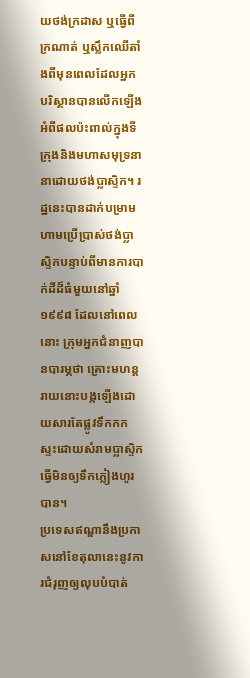យថង់ក្រដាស ឬធ្វើពីក្រណាត់ ឬស្លឹកឈើតាំងពីមុនពេលដែលអ្នកបរិស្ថានបានលើកឡើងអំពីផលប៉ះពាល់ក្នុងទីក្រុងនិងមហាសមុទ្រនានាដោយថង់ប្លាស្ទិក។ រដ្ឋនេះបានដាក់បម្រាមហាមប្រើប្រាស់ថង់ប្លាស្ទិកបន្ទាប់ពីមានការបាក់ដីដ៏ធំមួយនៅឆ្នាំ ១៩៩៨ ដែលនៅពេលនោះ ក្រុមអ្នកជំនាញបានបារម្ភថា គ្រោះមហន្តរាយនោះបង្កឡើងដោយសារតែផ្លូវទឹកកកស្ទះដោយសំរាមប្លាស្ទិក ធ្វើមិនឲ្យទឹកភ្លៀងហូរបាន។
ប្រទេសឥណ្ឌានឹងប្រកាសនៅខែតុលានេះនូវការជំរុញឲ្យលុបបំបាត់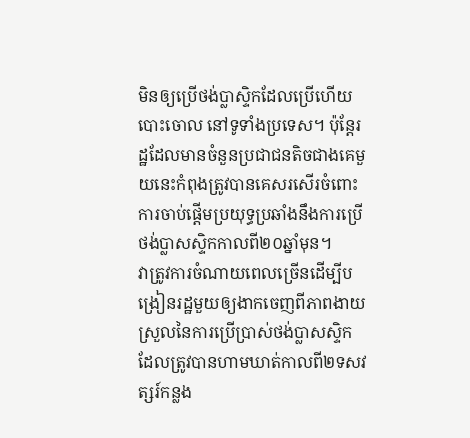មិនឲ្យប្រើថង់ប្លាស្ទិកដែលប្រើហើយបោះចោល នៅទូទាំងប្រទេស។ ប៉ុន្តែរដ្ឋដែលមានចំនួនប្រជាជនតិចជាងគេមួយនេះកំពុងត្រូវបានគេសរសើរចំពោះការចាប់ផ្ដើមប្រយុទ្ធប្រឆាំងនឹងការប្រើថង់ប្លាសស្ទិកកាលពី២០ឆ្នាំមុន។
វាត្រូវការចំណាយពេលច្រើនដើម្បីបង្រៀនរដ្ឋមួយឲ្យងាកចេញពីភាពងាយស្រួលនៃការប្រើប្រាស់ថង់ប្លាសស្ទិក ដែលត្រូវបានហាមឃាត់កាលពី២ទសវត្សរ៍កន្លង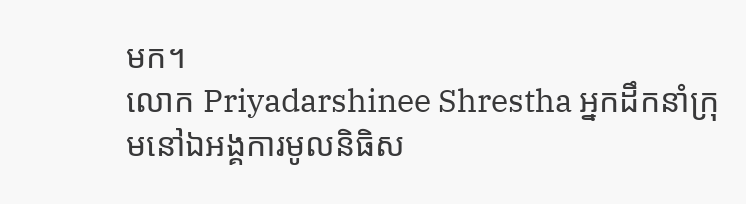មក។
លោក Priyadarshinee Shrestha អ្នកដឹកនាំក្រុមនៅឯអង្គការមូលនិធិស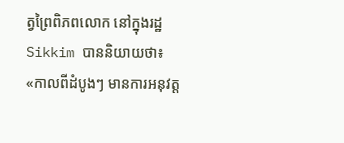ត្វព្រៃពិភពលោក នៅក្នុងរដ្ឋ Sikkim បាននិយាយថា៖ «កាលពីដំបូងៗ មានការអនុវត្ត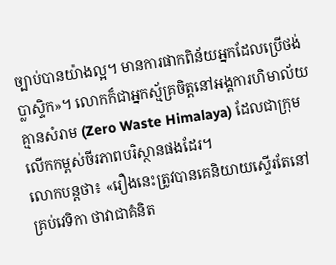ច្បាប់បានយ៉ាងល្អ។ មានការផាកពិន័យអ្នកដែលប្រើថង់ប្លាស្ទិក»។ លោកក៏ជាអ្នកស្ម័គ្រចិត្តនៅអង្គការហិមាល័យគ្មានសំរាម (Zero Waste Himalaya) ដែលជាក្រុមលើកកម្ពស់ចីរភាពបរិស្ថានផងដែរ។
លោកបន្តថា៖ «រឿងនេះត្រូវបានគេនិយាយស្ទើរតែនៅគ្រប់វេទិកា ថាវាជាគំនិត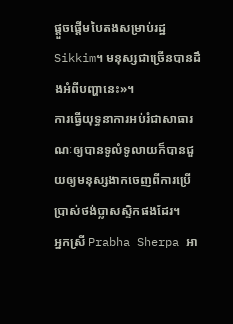ផ្ដួចផ្ដើមបៃតងសម្រាប់រដ្ឋ Sikkim។ មនុស្សជាច្រើនបានដឹងអំពីបញ្ហានេះ»។
ការធ្វើយុទ្ធនាការអប់រំជាសាធារណៈឲ្យបានទូលំទូលាយក៏បានជួយឲ្យមនុស្សងាកចេញពីការប្រើប្រាស់ថង់ប្លាសស្ទិកផងដែរ។
អ្នកស្រី Prabha Sherpa អា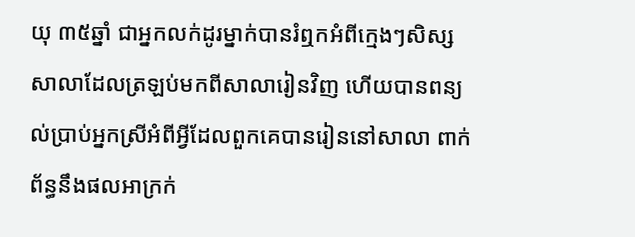យុ ៣៥ឆ្នាំ ជាអ្នកលក់ដូរម្នាក់បានរំឮកអំពីក្មេងៗសិស្សសាលាដែលត្រឡប់មកពីសាលារៀនវិញ ហើយបានពន្យល់ប្រាប់អ្នកស្រីអំពីអ្វីដែលពួកគេបានរៀននៅសាលា ពាក់ព័ន្ធនឹងផលអាក្រក់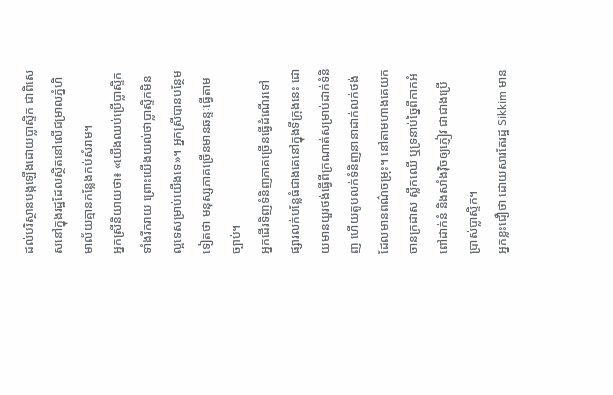ដល់បរិស្ថានបង្កឡើងដោយប្លាស្ទិក ជាពិសេសនៅក្នុងរដ្ឋដែលស្ថិតនៅលើជម្រាលភ្នំហិមាល័យគ្មានកន្លែងកប់សំរាម។
អ្នកស្រីនិយាយថា៖ «យើងឈប់ប្រើប្លាស្ទិកទាំងរីករាយ ព្រោះយើងយល់ថាប្លាស្ទិកមិនល្អទេសម្រាប់យើងទេ»។ អ្នកស្រីបានបន្ថែមទៀតថា មនុស្សភាគច្រើនមានឆន្ទៈធ្វើតាមច្បាប់។
អ្នកដើរទិញទំនិញភាគច្រើនធ្វើដំណើរទៅផ្សារលក់បន្លែធំជាងគេនៅក្នុងទីក្រុងនេះ ដោយមានយួរថង់ធ្វើពីក្រណាត់សម្រាប់ដាក់ទំនិញ ហើយតូបលក់ទំនិញនានាដាក់លក់ថង់ដែលមានពណ៌ចម្រុះ។ នៅតាមហាងគេយកចានក្រដាស ស្លឹកឈើ ឬទ្រនាប់ច្នៃពីកាកអំពៅដាក់នំ និងសាំងវ៉ិចឲ្យភ្ញៀវ ជាជាងប្រើប្រាស់ប្លាស្ទិក។
អ្នកខ្លះជឿថា ដោយសារតែរដ្ឋ Sikkim មាន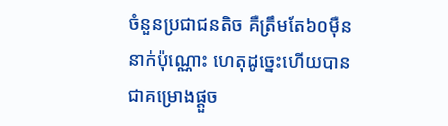ចំនួនប្រជាជនតិច គឺត្រឹមតែ៦០ម៉ឺននាក់ប៉ុណ្ណោះ ហេតុដូច្នេះហើយបានជាគម្រោងផ្ដួច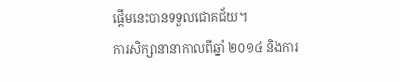ផ្ដើមនេះបានទទួលជោគជ័យ។
ការសិក្សានានាកាលពីឆ្នាំ ២០១៤ និងការ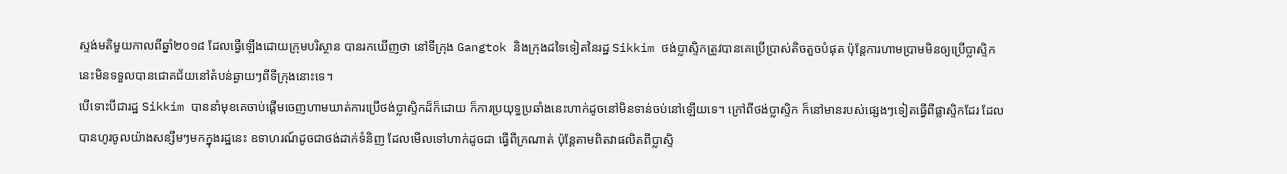ស្ទង់មតិមួយកាលពីឆ្នាំ២០១៨ ដែលធ្វើឡើងដោយក្រុមបរិស្ថាន បានរកឃើញថា នៅទីក្រុង Gangtok និងក្រុងដទៃទៀតនៃរដ្ឋ Sikkim ថង់ប្លាស្ទិកត្រូវបានគេប្រើប្រាស់តិចតួចបំផុត ប៉ុន្តែការហាមប្រាមមិនឲ្យប្រើប្លាស្ទិកនេះមិនទទួលបានជោគជ័យនៅតំបន់ឆ្ងាយៗពីទីក្រុងនោះទេ។
បើទោះបីជារដ្ឋ Sikkim បាននាំមុខគេចាប់ផ្ដើមចេញហាមឃាត់ការប្រើថង់ប្លាស្ទិកដ៏ក៏ដោយ ក៏ការប្រយុទ្ធប្រឆាំងនេះហាក់ដូចនៅមិនទាន់ចប់នៅឡើយទេ។ ក្រៅពីថង់ប្លាស្ទិក ក៏នៅមានរបស់ផ្សេងៗទៀតធ្វើពីផ្លាស្ទិកដែរ ដែលបានហូរចូលយ៉ាងសន្សឹមៗមកក្នុងរដ្ឋនេះ ឧទាហរណ៍ដូចជាថង់ដាក់ទំនិញ ដែលមើលទៅហាក់ដូចជា ធ្វើពីក្រណាត់ ប៉ុន្តែតាមពិតវាផលិតពីប្លាស្ទិ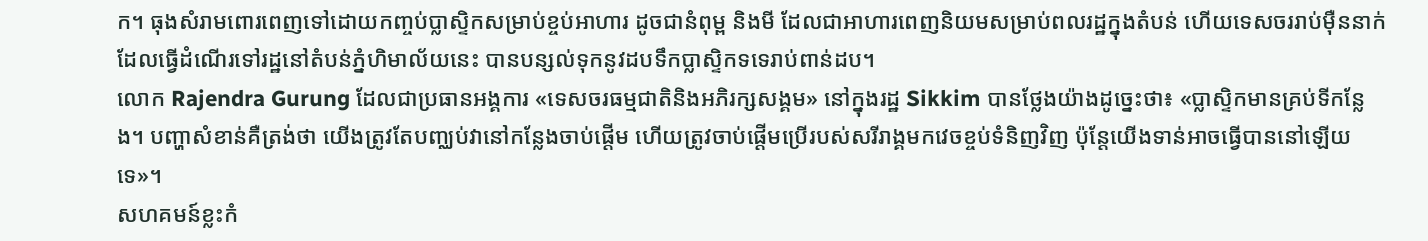ក។ ធុងសំរាមពោរពេញទៅដោយកញ្ចប់ប្លាស្ទិកសម្រាប់ខ្ចប់អាហារ ដូចជានំពុម្ព និងមី ដែលជាអាហារពេញនិយមសម្រាប់ពលរដ្ឋក្នុងតំបន់ ហើយទេសចររាប់ម៉ឺននាក់ដែលធ្វើដំណើរទៅរដ្ឋនៅតំបន់ភ្នំហិមាល័យនេះ បានបន្សល់ទុកនូវដបទឹកប្លាស្ទិកទទេរាប់ពាន់ដប។
លោក Rajendra Gurung ដែលជាប្រធានអង្គការ «ទេសចរធម្មជាតិនិងអភិរក្សសង្គម» នៅក្នុងរដ្ឋ Sikkim បានថ្លែងយ៉ាងដូច្នេះថា៖ «ប្លាស្ទិកមានគ្រប់ទីកន្លែង។ បញ្ហាសំខាន់គឺត្រង់ថា យើងត្រូវតែបញ្ឈប់វានៅកន្លែងចាប់ផ្ដើម ហើយត្រូវចាប់ផ្តើមប្រើរបស់សរីរាង្គមកវេចខ្ចប់ទំនិញវិញ ប៉ុន្តែយើងទាន់អាចធ្វើបាននៅឡើយទេ»។
សហគមន៍ខ្លះកំ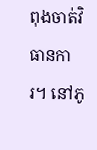ពុងចាត់វិធានការ។ នៅភូ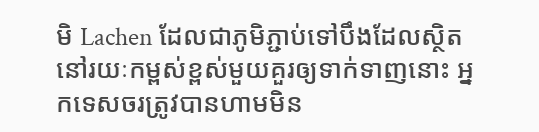មិ Lachen ដែលជាភូមិភ្ជាប់ទៅបឹងដែលស្ថិតនៅរយៈកម្ពស់ខ្ពស់មួយគួរឲ្យទាក់ទាញនោះ អ្នកទេសចរត្រូវបានហាមមិន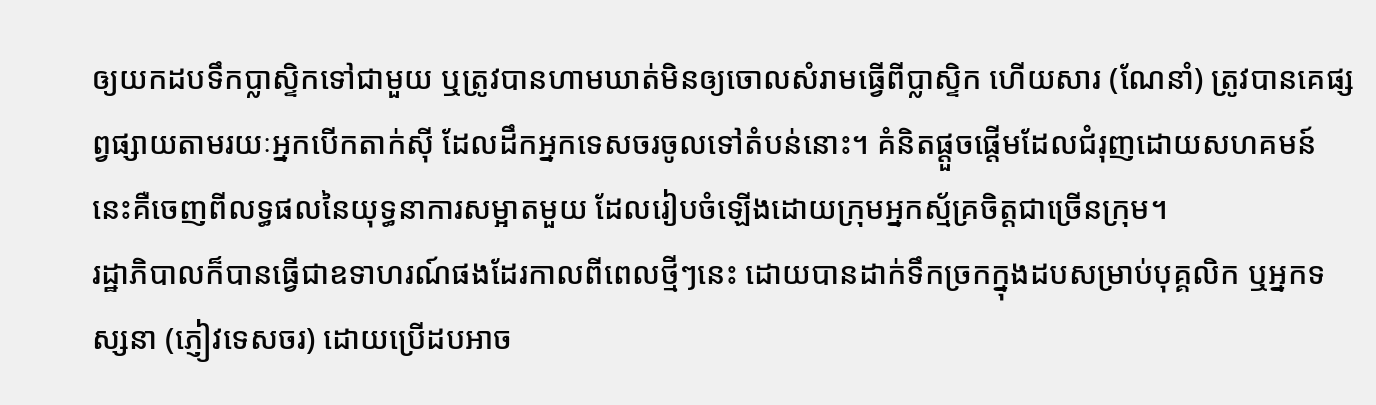ឲ្យយកដបទឹកប្លាស្ទិកទៅជាមួយ ឬត្រូវបានហាមឃាត់មិនឲ្យចោលសំរាមធ្វើពីប្លាស្ទិក ហើយសារ (ណែនាំ) ត្រូវបានគេផ្សព្វផ្សាយតាមរយៈអ្នកបើកតាក់ស៊ី ដែលដឹកអ្នកទេសចរចូលទៅតំបន់នោះ។ គំនិតផ្ដួចផ្ដើមដែលជំរុញដោយសហគមន៍នេះគឺចេញពីលទ្ធផលនៃយុទ្ធនាការសម្អាតមួយ ដែលរៀបចំឡើងដោយក្រុមអ្នកស្ម័គ្រចិត្តជាច្រើនក្រុម។
រដ្ឋាភិបាលក៏បានធ្វើជាឧទាហរណ៍ផងដែរកាលពីពេលថ្មីៗនេះ ដោយបានដាក់ទឹកច្រកក្នុងដបសម្រាប់បុគ្គលិក ឬអ្នកទស្សនា (ភ្ញៀវទេសចរ) ដោយប្រើដបអាច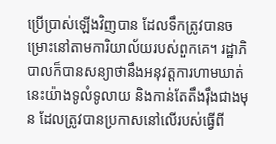ប្រើប្រាស់ឡើងវិញបាន ដែលទឹកត្រូវបានចម្រោះនៅតាមការិយាល័យរបស់ពួកគេ។ រដ្ឋាភិបាលក៏បានសន្យាថានឹងអនុវត្តការហាមឃាត់នេះយ៉ាងទូលំទូលាយ និងកាន់តែតឹងរ៉ឹងជាងមុន ដែលត្រូវបានប្រកាសនៅលើរបស់ធ្វើពី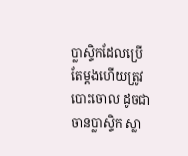ប្លាស្ទិកដែលប្រើតែម្តងហើយត្រូវបោះចោល ដូចជាចានប្លាស្ទិក ស្លា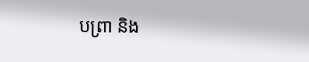បព្រា និង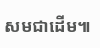សមជាដើម៕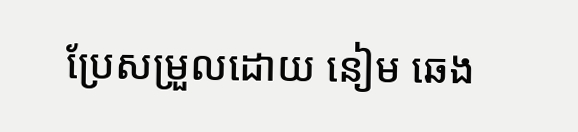ប្រែសម្រួលដោយ នៀម ឆេង